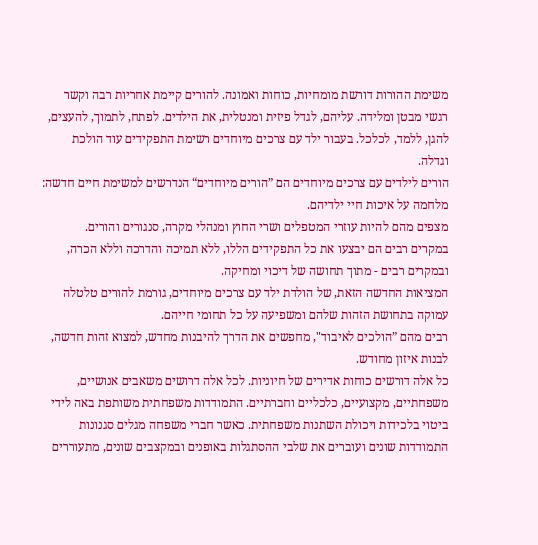משימת ההורות דורשת מומחיות, כוחות ואמונה. להורים קיימת אחריות רבה וקשר רגשי מבטן ומלידה. עליהם, לגדל פיזית ומנטלית, את הילדים. לפתח, לתמוך, להעצים, להגן, ללמד, לכלכל. בעבור ילד עם צרכים מיוחדים רשימת התפקידים עוד הולכת וגדלה.
הורים לילדים עם צרכים מיוחדים הם ”הורים מיוחדים“ הנדרשים למשימת חיים חדשה: מלחמה על איכות חיי ילדיהם.
מצפים מהם להיות עוזרי המטפלים ושרי החוץ ומנהלי מקרה, סנגורים והורים.
במקרים רבים הם יבצעו את כל התפקידים הללו, ללא תמיכה והדרכה וללא הכרה, ובמקרים רבים - מתוך תחושה של דיכוי ומחיקה.
המציאות החדשה הזאת, של הולדת ילד עם צרכים מיוחדים, גורמת להורים טלטלה עמוקה בתחושת הזהות שלהם ומשפיעה על כל תחומי חייהם.
רבים מהם ”הולכים לאיבוד", מחפשים את הדרך להיבנות מחדש, למצוא זהות חדשה, לבנות איזון מחודש.
כל אלה דורשים כוחות אדירים של חיוניות. לכל אלה דרושים משאבים אנושיים, משפחתיים, מקצועיים, כלכליים וחברתיים. התמודדות משפחתית משותפת באה לידי ביטוי בלכידות ויכולת השתנות משפחתית. כאשר חברי משפחה מגלים סגנונות התמודדות שונים ועוברים את שלבי ההסתגלות באופנים ובמקצבים שונים, מתעוררים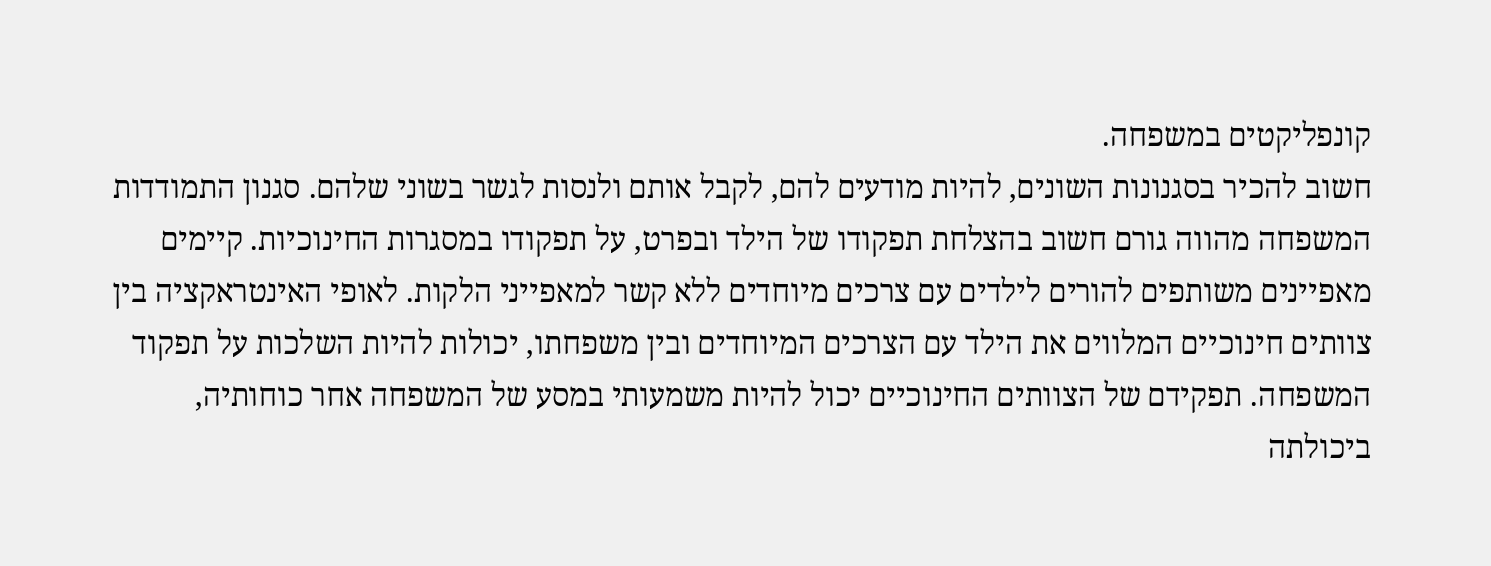קונפליקטים במשפחה.
חשוב להכיר בסגנונות השונים, להיות מודעים להם, לקבל אותם ולנסות לגשר בשוני שלהם. סגנון התמודדות המשפחה מהווה גורם חשוב בהצלחת תפקודו של הילד ובפרט, על תפקודו במסגרות החינוכיות. קיימים מאפיינים משותפים להורים לילדים עם צרכים מיוחדים ללא קשר למאפייני הלקות. לאופי האינטראקציה בין צוותים חינוכיים המלווים את הילד עם הצרכים המיוחדים ובין משפחתו, יכולות להיות השלכות על תפקוד המשפחה. תפקידם של הצוותים החינוכיים יכול להיות משמעותי במסע של המשפחה אחר כוחותיה, ביכולתה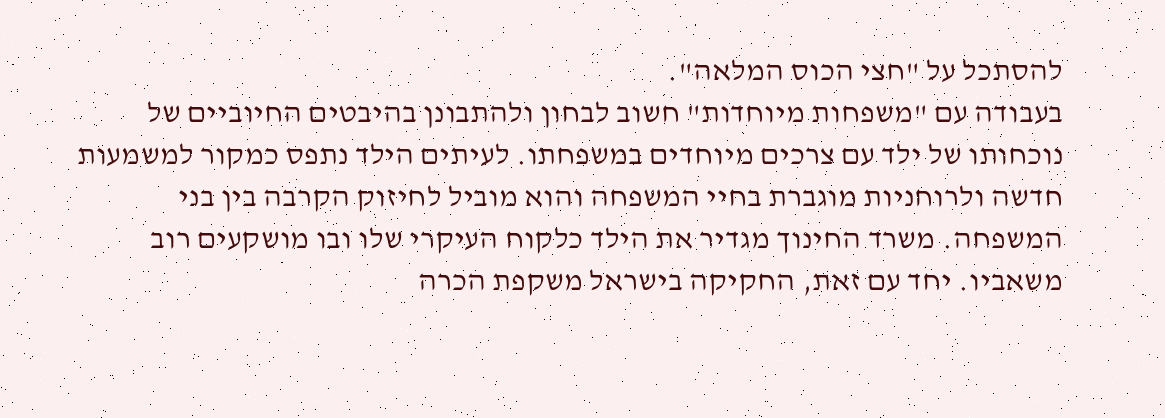להסתכל על "חצי הכוס המלאה".
בעבודה עם "משפחות מיוחדות" חשוב לבחון ולהתבונן בהיבטים החיוביים של נוכחותו של ילד עם צרכים מיוחדים במשפחתו. לעיתים הילד נתפס כמקור למשמעות חדשה ולרוחניות מוגברת בחיי המשפחה והוא מוביל לחיזוק הקרבה בין בני המשפחה. משרד החינוך מגדיר את הילד כלקוח העיקרי שלו ובו מושקעים רוב משאביו. יחד עם זאת, החקיקה בישראל משקפת הכרה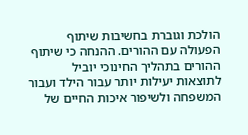הולכת וגוברת בחשיבות שיתוף הפעולה עם ההורים. ההנחה כי שיתוף ההורים בתהליך החינוכי יוביל לתוצאות יעילות יותר עבור הילד ועבור המשפחה ולשיפור איכות החיים של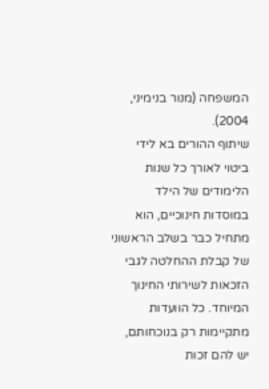המשפחה (מנור בנימיני, 2004).
שיתוף ההורים בא לידי ביטוי לאורך כל שנות הלימודים של הילד במוסדות חינוכיים, הוא מתחיל כבר בשלב הראשוני של קבלת ההחלטה לגבי הזכאות לשירותי החינוך המיוחד. כל הוועדות מתקיימות רק בנוכחותם, יש להם זכות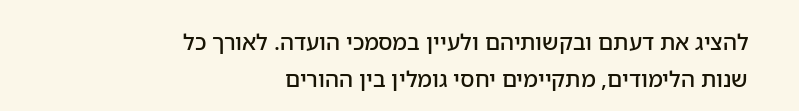להציג את דעתם ובקשותיהם ולעיין במסמכי הועדה. לאורך כל שנות הלימודים, מתקיימים יחסי גומלין בין ההורים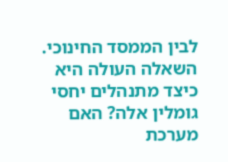לבין הממסד החינוכי. השאלה העולה היא כיצד מתנהלים יחסי גומלין אלה? האם מערכת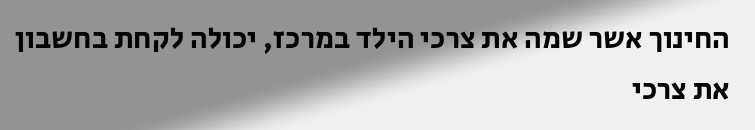החינוך אשר שמה את צרכי הילד במרכז, יכולה לקחת בחשבון את צרכי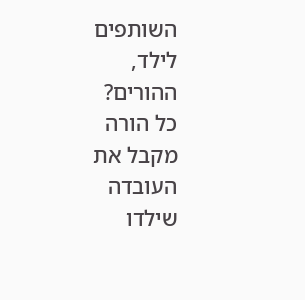השותפים לילד, ההורים?
כל הורה מקבל את העובדה שילדו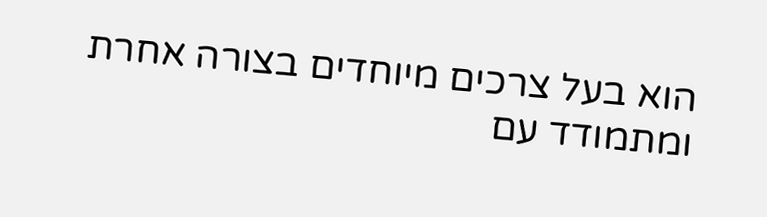הוא בעל צרכים מיוחדים בצורה אחרת ומתמודד עם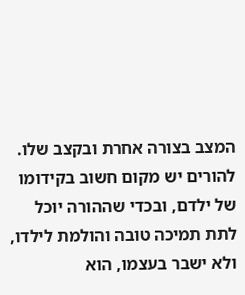המצב בצורה אחרת ובקצב שלו. להורים יש מקום חשוב בקידומו של ילדם, ובכדי שההורה יוכל לתת תמיכה טובה והולמת לילדו, ולא ישבר בעצמו, הוא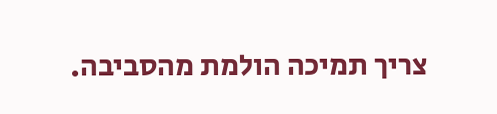צריך תמיכה הולמת מהסביבה.